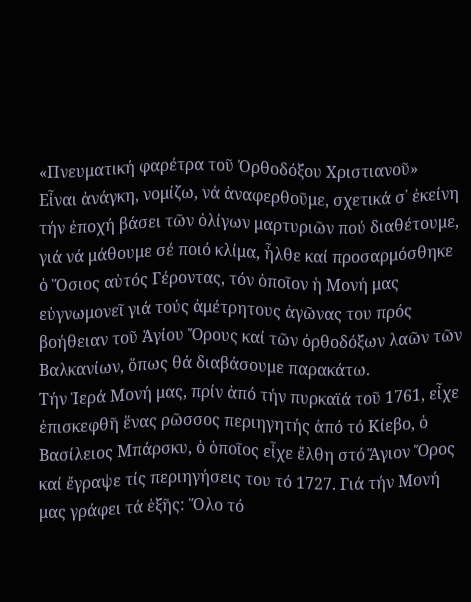«Πνευματική φαρέτρα τοῦ Ὀρθοδόξου Χριστιανοῦ»
Εἶναι ἀνάγκη, νομίζω, νά ἀναφερθοῦμε, σχετικά σ᾿ ἐκείνη τήν ἐποχή βάσει τῶν ὀλίγων μαρτυριῶν πού διαθέτουμε, γιά νά μάθουμε σέ ποιό κλίμα, ἦλθε καί προσαρμόσθηκε ὁ Ὅσιος αὐτός Γέροντας, τόν ὁποῖον ἡ Μονή μας εὐγνωμονεῖ γιά τούς ἀμέτρητους ἀγῶνας του πρός βοήθειαν τοῦ Ἁγίου Ὄρους καί τῶν ὀρθοδόξων λαῶν τῶν Βαλκανίων, ὅπως θά διαβάσουμε παρακάτω.
Τήν Ἱερά Μονή μας, πρίν ἀπό τήν πυρκαϊά τοῦ 1761, εἶχε ἐπισκεφθῆ ἕνας ρῶσσος περιηγητής ἀπό τό Κίεβο, ὁ Βασίλειος Μπάρσκυ, ὁ ὁποῖος εἶχε ἔλθη στό Ἅγιον Ὄρος καί ἔγραψε τίς περιηγήσεις του τό 1727. Γιά τήν Μονή μας γράφει τά ἑξῆς: Ὅλο τό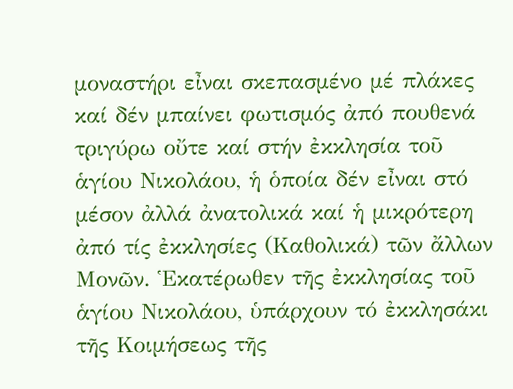μοναστήρι εἶναι σκεπασμένο μέ πλάκες καί δέν μπαίνει φωτισμός ἀπό πουθενά τριγύρω οὔτε καί στήν ἐκκλησία τοῦ ἁγίου Νικολάου, ἡ ὁποία δέν εἶναι στό μέσον ἀλλά ἀνατολικά καί ἡ μικρότερη ἀπό τίς ἐκκλησίες (Καθολικά) τῶν ἄλλων Μονῶν. Ἑκατέρωθεν τῆς ἐκκλησίας τοῦ ἁγίου Νικολάου, ὑπάρχουν τό ἐκκλησάκι τῆς Κοιμήσεως τῆς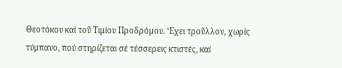Θεοτόκου καί τοῦ Τιμίου Προδρόμου. Ἔχει τροῦλλον, χωρίς τύμπανο, πού στηρίζεται σέ τέσσερεις κτιστές, καί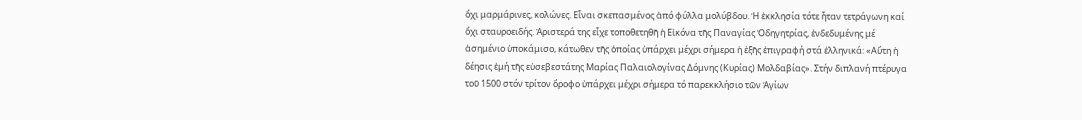ὄχι μαρμάρινες, κολώνες. Εἶναι σκεπασμένος ἀπό φύλλα μολύβδου. Ἡ ἐκκλησία τότε ἦταν τετράγωνη καί ὄχι σταυροειδής. Ἀριστερά της εἶχε τοποθετηθῆ ἡ Εἰκόνα τῆς Παναγίας Ὀδηγητρίας, ἐνδεδυμένης μέ ἀσημένιο ὑποκάμισο, κάτωθεν τῆς ὁποίας ὑπάρχει μέχρι σήμερα ἡ ἑξῆς ἐπιγραφή στά ἑλληνικά: «Αὕτη ἡ δέησις ἐμή τῆς εὐσεβεστάτης Μαρίας Παλαιολογίνας Δόμνης (Κυρίας) Μολδαβίας». Στήν διπλανή πτέρυγα τοῦ 1500 στόν τρίτον ὄροφο ὑπάρχει μέχρι σήμερα τό παρεκκλήσιο τῶν Ἁγίων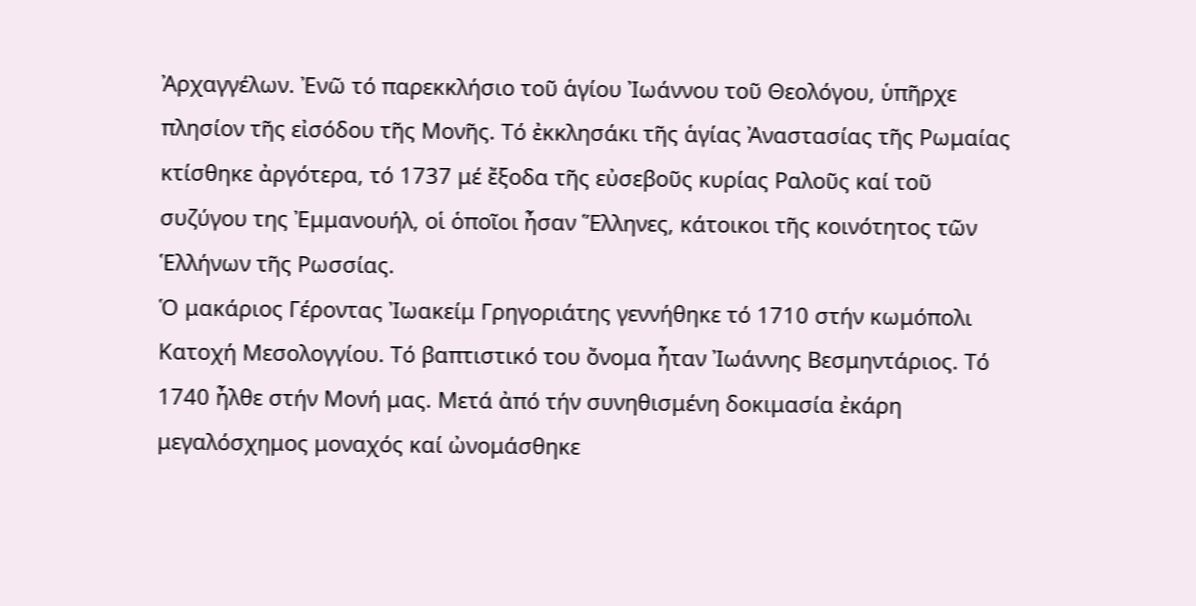Ἀρχαγγέλων. Ἐνῶ τό παρεκκλήσιο τοῦ ἁγίου Ἰωάννου τοῦ Θεολόγου, ὑπῆρχε πλησίον τῆς εἰσόδου τῆς Μονῆς. Τό ἐκκλησάκι τῆς ἁγίας Ἀναστασίας τῆς Ρωμαίας κτίσθηκε ἀργότερα, τό 1737 μέ ἔξοδα τῆς εὐσεβοῦς κυρίας Ραλοῦς καί τοῦ συζύγου της Ἐμμανουήλ, οἱ ὁποῖοι ἦσαν Ἕλληνες, κάτοικοι τῆς κοινότητος τῶν Ἑλλήνων τῆς Ρωσσίας.
Ὁ μακάριος Γέροντας Ἰωακείμ Γρηγοριάτης γεννήθηκε τό 1710 στήν κωμόπολι Κατοχή Μεσολογγίου. Τό βαπτιστικό του ὄνομα ἦταν Ἰωάννης Βεσμηντάριος. Τό 1740 ἦλθε στήν Μονή μας. Μετά ἀπό τήν συνηθισμένη δοκιμασία ἐκάρη μεγαλόσχημος μοναχός καί ὠνομάσθηκε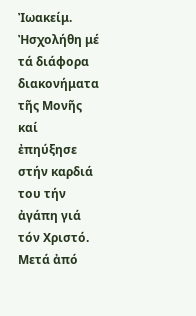Ἰωακείμ. Ἠσχολήθη μέ τά διάφορα διακονήματα τῆς Μονῆς καί ἐπηύξησε στήν καρδιά του τήν ἀγάπη γιά τόν Χριστό. Μετά ἀπό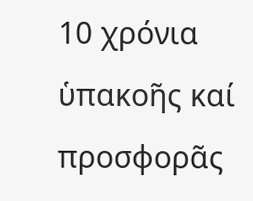10 χρόνια ὑπακοῆς καί προσφορᾶς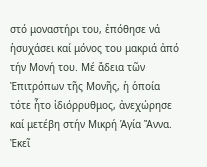στό μοναστήρι του, ἐπόθησε νά ἡσυχάσει καί μόνος του μακριά ἀπό τήν Μονή του. Μέ ἄδεια τῶν Ἐπιτρόπων τῆς Μονῆς, ἡ ὁποία τότε ἦτο ἰδιόρρυθμος, ἀνεχώρησε καί μετέβη στήν Μικρή Ἁγία Ἄννα. Ἐκεῖ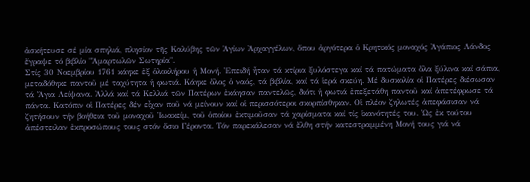ἀσκήτευσε σέ μία σπηλιά, πλησίον τῆς Καλύβης τῶν Ἁγίων Ἀρχαγγέλων, ὅπου ἀργότερα ὁ Κρητικός μοναχός Ἀγάπιος Λάνδος ἔγραψε τό βιβλίο "Ἁμαρτωλῶν Σωτηρία".
Στίς 30 Νοεμβρίου 1761 κάηκε ἐξ ὁλοκλήρου ἡ Μονή. Ἐπειδή ἦταν τά κτίρια ξυλόστεγα καί τά πατώματα ὅλα ξύλινα καί σάπια, μεταδόθηκε παντοῦ μέ ταχύτητα ἡ φωτιά. Κάηκε ὅλος ὁ ναός, τά βιβλία, καί τά ἱερά σκεύη. Μέ δυσκολία οἱ Πατέρες διέσωσαν τά Ἅγια Λείψανα. Ἀλλά καί τά Κελλιά τῶν Πατέρων ἐκάησαν παντελῶς, διότι ἡ φωτιά ἐπεξετάθη παντοῦ καί ἀπετέφρωσε τά πάντα. Κατόπιν οἱ Πατέρες δέν εἶχαν ποῦ νά μείνουν καί οἱ περισσότεροι σκορπίσθηκαν. Οἱ πλέον ζηλωτές ἀπεφάσισαν νά ζητήσουν τήν βοήθεια τοῦ μοναχοῦ Ἰωακείμ, τοῦ ὁποίου ἐκτιμοῦσαν τά χαρίσματα καί τίς ἱκανότητές του. Ὡς ἐκ τούτου ἀπέστειλαν ἐκπροσώπους τους στόν ὅσιο Γέροντα. Τόν παρεκάλεσαν νά ἔλθη στήν κατεστραμμένη Μονή τους γιά νά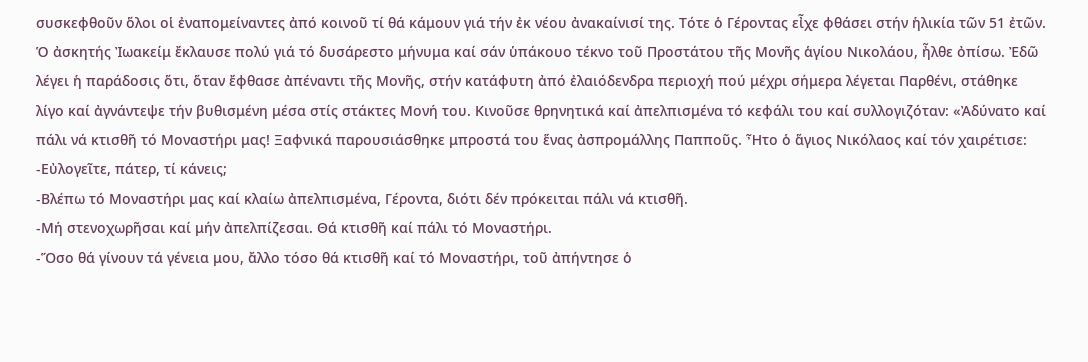συσκεφθοῦν ὅλοι οἱ ἐναπομείναντες ἀπό κοινοῦ τί θά κάμουν γιά τήν ἐκ νέου ἀνακαίνισί της. Τότε ὁ Γέροντας εἶχε φθάσει στήν ἡλικία τῶν 51 ἐτῶν.
Ὁ ἀσκητής Ἰωακείμ ἔκλαυσε πολύ γιά τό δυσάρεστο μήνυμα καί σάν ὑπάκουο τέκνο τοῦ Προστάτου τῆς Μονῆς ἁγίου Νικολάου, ἦλθε ὀπίσω. Ἐδῶ λέγει ἡ παράδοσις ὅτι, ὅταν ἔφθασε ἀπέναντι τῆς Μονῆς, στήν κατάφυτη ἀπό ἐλαιόδενδρα περιοχή πού μέχρι σήμερα λέγεται Παρθένι, στάθηκε λίγο καί ἀγνάντεψε τήν βυθισμένη μέσα στίς στάκτες Μονή του. Κινοῦσε θρηνητικά καί ἀπελπισμένα τό κεφάλι του καί συλλογιζόταν: «Ἀδύνατο καί πάλι νά κτισθῆ τό Μοναστήρι μας! Ξαφνικά παρουσιάσθηκε μπροστά του ἕνας ἀσπρομάλλης Παπποῦς. Ἦτο ὁ ἅγιος Νικόλαος καί τόν χαιρέτισε:
-Εὐλογεῖτε, πάτερ, τί κάνεις;
-Βλέπω τό Μοναστήρι μας καί κλαίω ἀπελπισμένα, Γέροντα, διότι δέν πρόκειται πάλι νά κτισθῆ.
-Μή στενοχωρῆσαι καί μήν ἀπελπίζεσαι. Θά κτισθῆ καί πάλι τό Μοναστήρι.
-Ὅσο θά γίνουν τά γένεια μου, ἄλλο τόσο θά κτισθῆ καί τό Μοναστήρι, τοῦ ἀπήντησε ὁ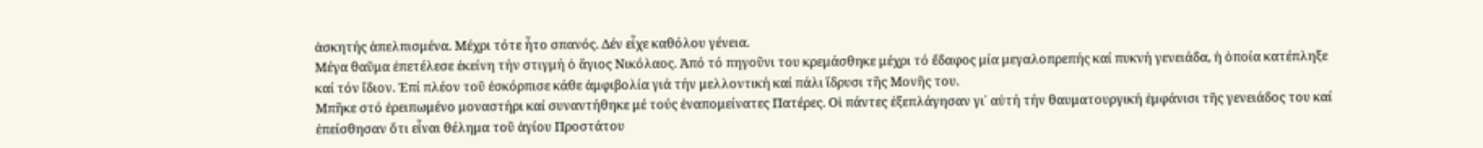ἀσκητής ἀπελπισμένα. Μέχρι τότε ἦτο σπανός. Δέν εἶχε καθόλου γένεια.
Μέγα θαῦμα ἐπετέλεσε ἐκείνη τήν στιγμή ὁ ἅγιος Νικόλαος. Ἀπό τό πηγοῦνι του κρεμάσθηκε μέχρι τό ἔδαφος μία μεγαλοπρεπής καί πυκνή γενειάδα, ἡ ὁποία κατέπληξε καί τόν ἴδιον. Ἐπί πλέον τοῦ ἐσκόρπισε κάθε ἀμφιβολία γιά τήν μελλοντική καί πάλι ἵδρυσι τῆς Μονῆς του.
Μπῆκε στό ἐρειπωμένο μοναστήρι καί συναντήθηκε μέ τούς ἐναπομείνατες Πατέρες. Οἱ πάντες ἐξεπλάγησαν γι᾿ αὐτή τήν θαυματουργική ἐμφάνισι τῆς γενειάδος του καί ἐπείσθησαν ὅτι εἶναι θέλημα τοῦ ἁγίου Προστάτου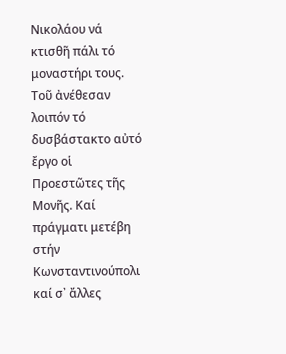Νικολάου νά κτισθῆ πάλι τό μοναστήρι τους. Τοῦ ἀνέθεσαν λοιπόν τό δυσβάστακτο αὐτό ἔργο οἱ Προεστῶτες τῆς Μονῆς. Καί πράγματι μετέβη στήν Κωνσταντινούπολι καί σ᾿ ἄλλες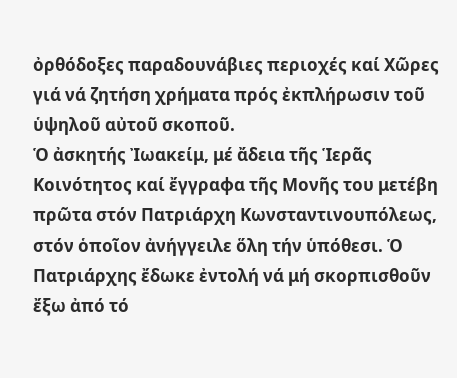ὀρθόδοξες παραδουνάβιες περιοχές καί Χῶρες γιά νά ζητήση χρήματα πρός ἐκπλήρωσιν τοῦ ὑψηλοῦ αὐτοῦ σκοποῦ.
Ὁ ἀσκητής Ἰωακείμ, μέ ἄδεια τῆς Ἱερᾶς Κοινότητος καί ἔγγραφα τῆς Μονῆς του μετέβη πρῶτα στόν Πατριάρχη Κωνσταντινουπόλεως, στόν ὁποῖον ἀνήγγειλε ὅλη τήν ὑπόθεσι. Ὁ Πατριάρχης ἔδωκε ἐντολή νά μή σκορπισθοῦν ἔξω ἀπό τό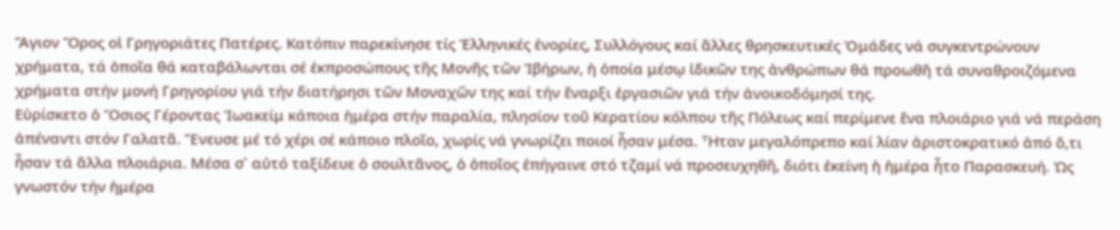Ἅγιον Ὄρος οἱ Γρηγοριάτες Πατέρες. Κατόπιν παρεκίνησε τίς Ἑλληνικές ἐνορίες, Συλλόγους καί ἄλλες θρησκευτικές Ὁμάδες νά συγκεντρώνουν χρήματα, τά ὁποῖα θά καταβάλωνται σέ ἐκπροσώπους τῆς Μονῆς τῶν Ἰβήρων, ἡ ὁποία μέσῳ ἰδικῶν της ἀνθρώπων θά προωθῆ τά συναθροιζόμενα χρήματα στήν μονή Γρηγορίου γιά τήν διατήρησι τῶν Μοναχῶν της καί τήν ἔναρξι ἐργασιῶν γιά τήν ἀνοικοδόμησί της.
Εὑρίσκετο ὁ Ὅσιος Γέροντας Ἰωακείμ κάποια ἡμέρα στήν παραλία, πλησίον τοῦ Κερατίου κόλπου τῆς Πόλεως καί περίμενε ἕνα πλοιάριο γιά νά περάση ἀπέναντι στόν Γαλατᾶ. Ἔνευσε μέ τό χέρι σέ κάποιο πλοῖο, χωρίς νά γνωρίζει ποιοί ἦσαν μέσα. Ἦταν μεγαλόπρεπο καί λίαν ἀριστοκρατικό ἀπό ὅ,τι ἦσαν τά ἄλλα πλοιάρια. Μέσα σ᾿ αὐτό ταξίδευε ὁ σουλτᾶνος, ὁ ὁποῖος ἐπήγαινε στό τζαμί νά προσευχηθῆ, διότι ἐκείνη ἡ ἡμέρα ἦτο Παρασκευή. Ὡς γνωστόν τήν ἡμέρα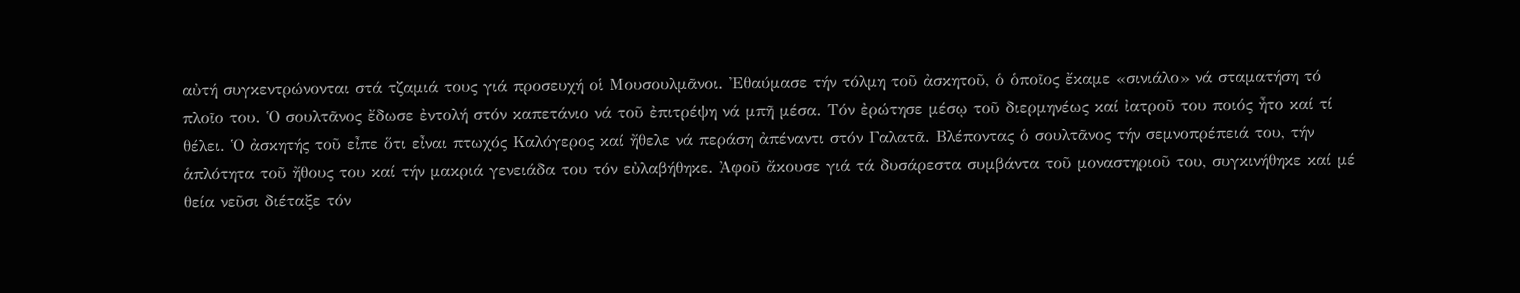αὐτή συγκεντρώνονται στά τζαμιά τους γιά προσευχή οἱ Μουσουλμᾶνοι. Ἐθαύμασε τήν τόλμη τοῦ ἀσκητοῦ, ὁ ὁποῖος ἔκαμε «σινιάλο» νά σταματήση τό πλοῖο του. Ὁ σουλτᾶνος ἔδωσε ἐντολή στόν καπετάνιο νά τοῦ ἐπιτρέψη νά μπῆ μέσα. Τόν ἐρώτησε μέσῳ τοῦ διερμηνέως καί ἰατροῦ του ποιός ἦτο καί τί θέλει. Ὁ ἀσκητής τοῦ εἶπε ὅτι εἶναι πτωχός Καλόγερος καί ἤθελε νά περάση ἀπέναντι στόν Γαλατᾶ. Βλέποντας ὁ σουλτᾶνος τήν σεμνοπρέπειά του, τήν ἁπλότητα τοῦ ἤθους του καί τήν μακριά γενειάδα του τόν εὐλαβήθηκε. Ἀφοῦ ἄκουσε γιά τά δυσάρεστα συμβάντα τοῦ μοναστηριοῦ του, συγκινήθηκε καί μέ θεία νεῦσι διέταξε τόν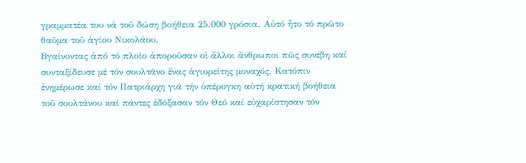γραμματέα του νά τοῦ δώση βοήθεια 25.000 γρόσια. Αὐτό ἦτο τό πρῶτο θαῦμα τοῦ ἁγίου Νικολάου.
Βγαίνοντας ἀπό τό πλοῖο ἀποροῦσαν οἱ ἄλλοι ἄνθρωποι πῶς συνέβη καί συνταξίδευσε μέ τόν σουλτᾶνο ἕνας ἁγιορείτης μοναχός. Κατόπιν ἐνημέρωσε καί τόν Πατριάρχη γιά τήν ὑπέρογκη αὐτή κρατική βοήθεια τοῦ σουλτάνου καί πάντες ἐδόξασαν τόν Θεό καί εὐχαρίστησαν τόν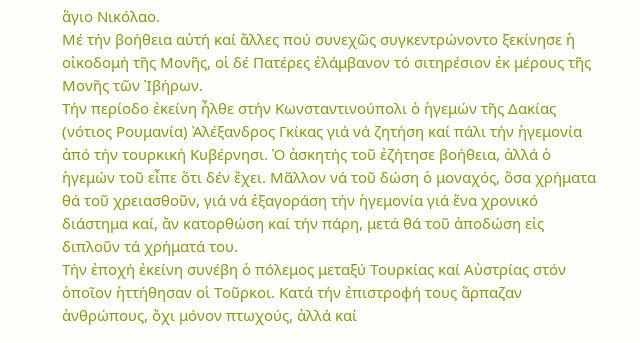ἅγιο Νικόλαο.
Μέ τήν βοήθεια αὐτή καί ἄλλες πού συνεχῶς συγκεντρώνοντο ξεκίνησε ἡ οἰκοδομή τῆς Μονῆς, οἱ δέ Πατέρες ἐλάμβανον τό σιτηρέσιον ἐκ μέρους τῆς Μονῆς τῶν Ἰβήρων.
Τήν περίοδο ἐκείνη ἦλθε στήν Κωνσταντινούπολι ὁ ἡγεμών τῆς Δακίας (νότιος Ρουμανία) Ἀλέξανδρος Γκίκας γιά νά ζητήση καί πάλι τήν ἡγεμονία ἀπό τήν τουρκική Κυβέρνησι. Ὁ ἀσκητής τοῦ ἐζήτησε βοήθεια, ἀλλά ὁ ἡγεμών τοῦ εἶπε ὅτι δέν ἔχει. Μᾶλλον νά τοῦ δώση ὁ μοναχός, ὅσα χρήματα θά τοῦ χρειασθοῦν, γιά νά ἐξαγοράση τήν ἡγεμονία γιά ἕνα χρονικό διάστημα καί, ἄν κατορθώση καί τήν πάρη, μετά θά τοῦ ἀποδώση εἰς διπλοῦν τά χρήματά του.
Τήν ἐποχή ἐκείνη συνέβη ὁ πόλεμος μεταξύ Τουρκίας καί Αὐστρίας στόν ὁποῖον ἡττήθησαν οἱ Τοῦρκοι. Κατά τήν ἐπιστροφή τους ἅρπαζαν ἀνθρώπους, ὄχι μόνον πτωχούς, ἀλλά καί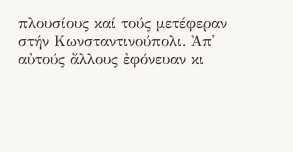πλουσίους καί τούς μετέφεραν στήν Κωνσταντινούπολι. Ἀπ᾿ αὐτούς ἄλλους ἐφόνευαν κι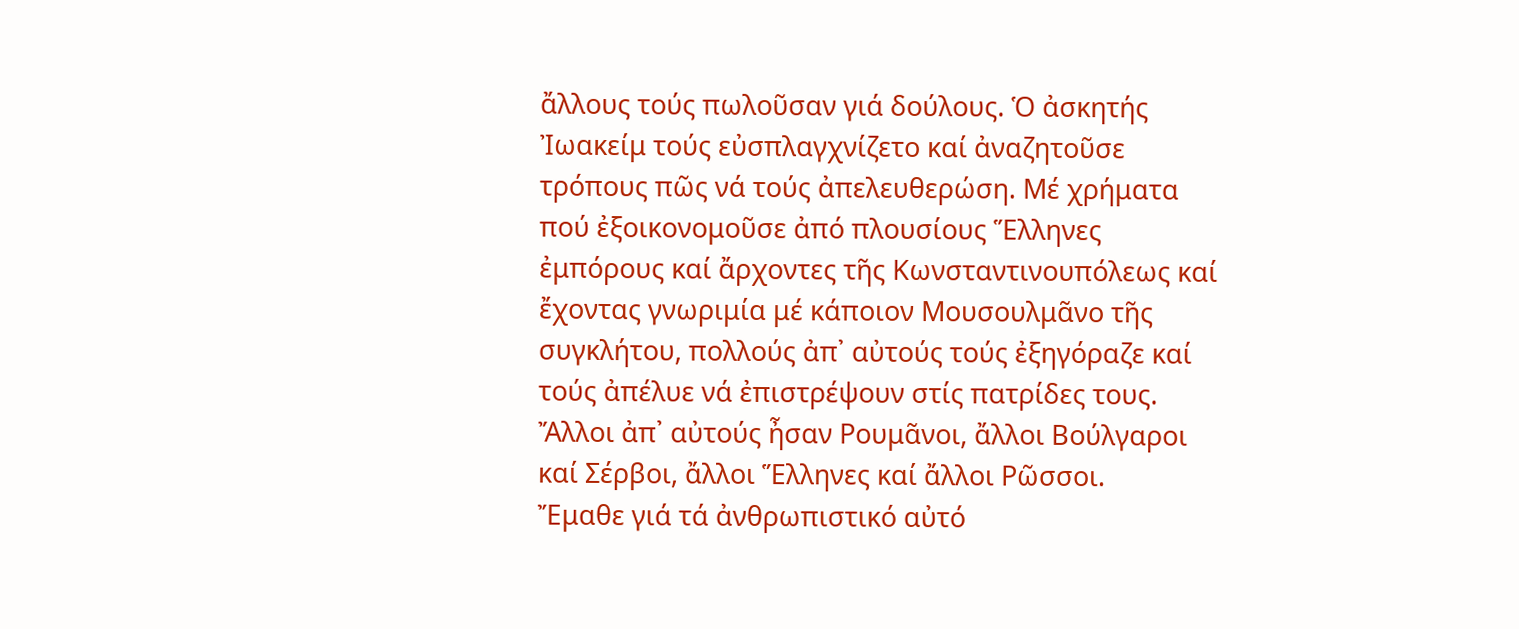ἄλλους τούς πωλοῦσαν γιά δούλους. Ὁ ἀσκητής Ἰωακείμ τούς εὐσπλαγχνίζετο καί ἀναζητοῦσε τρόπους πῶς νά τούς ἀπελευθερώση. Μέ χρήματα πού ἐξοικονομοῦσε ἀπό πλουσίους Ἕλληνες ἐμπόρους καί ἄρχοντες τῆς Κωνσταντινουπόλεως καί ἔχοντας γνωριμία μέ κάποιον Μουσουλμᾶνο τῆς συγκλήτου, πολλούς ἀπ᾿ αὐτούς τούς ἐξηγόραζε καί τούς ἀπέλυε νά ἐπιστρέψουν στίς πατρίδες τους. Ἄλλοι ἀπ᾿ αὐτούς ἦσαν Ρουμᾶνοι, ἄλλοι Βούλγαροι καί Σέρβοι, ἄλλοι Ἕλληνες καί ἄλλοι Ρῶσσοι.
Ἔμαθε γιά τά ἀνθρωπιστικό αὐτό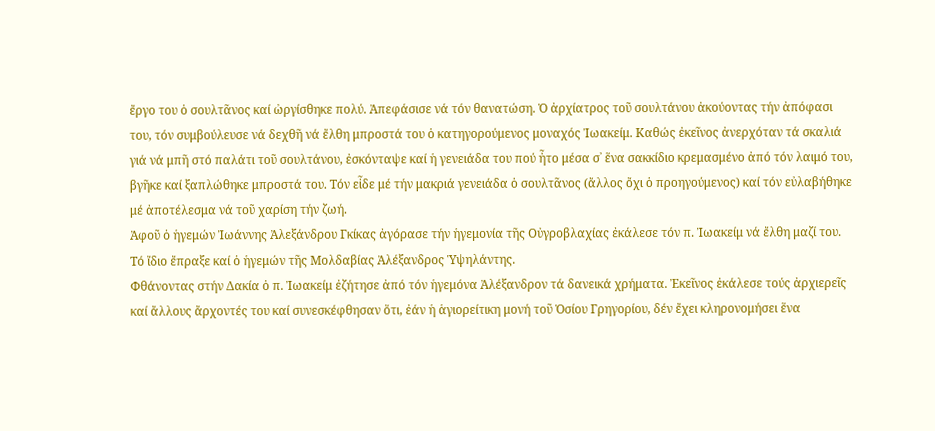ἔργο του ὁ σουλτᾶνος καί ὠργίσθηκε πολύ. Ἀπεφάσισε νά τόν θανατώση. Ὁ ἀρχίατρος τοῦ σουλτάνου ἀκούοντας τήν ἀπόφασι του, τόν συμβούλευσε νά δεχθῆ νά ἔλθη μπροστά του ὁ κατηγορούμενος μοναχός Ἰωακείμ. Καθώς ἐκεῖνος ἀνερχόταν τά σκαλιά γιά νά μπῆ στό παλάτι τοῦ σουλτάνου, ἐσκόνταψε καί ἡ γενειάδα του πού ἦτο μέσα σ᾿ ἕνα σακκίδιο κρεμασμένο ἀπό τόν λαιμό του, βγῆκε καί ξαπλώθηκε μπροστά του. Τόν εἶδε μέ τήν μακριά γενειάδα ὁ σουλτᾶνος (ἄλλος ὄχι ὁ προηγούμενος) καί τόν εὐλαβήθηκε μέ ἀποτέλεσμα νά τοῦ χαρίση τήν ζωή.
Ἀφοῦ ὁ ἡγεμών Ἰωάννης Ἀλεξάνδρου Γκίκας ἀγόρασε τήν ἡγεμονία τῆς Οὐγροβλαχίας ἐκάλεσε τόν π. Ἰωακείμ νά ἔλθη μαζί του. Τό ἴδιο ἔπραξε καί ὁ ἡγεμών τῆς Μολδαβίας Ἀλέξανδρος Ὑψηλάντης.
Φθάνοντας στήν Δακία ὁ π. Ἰωακείμ ἐζήτησε ἀπό τόν ἡγεμόνα Ἀλέξανδρον τά δανεικά χρήματα. Ἐκεῖνος ἐκάλεσε τούς ἀρχιερεῖς καί ἄλλους ἄρχοντές του καί συνεσκέφθησαν ὅτι, ἐάν ἡ ἁγιορείτικη μονή τοῦ Ὁσίου Γρηγορίου, δέν ἔχει κληρονομήσει ἕνα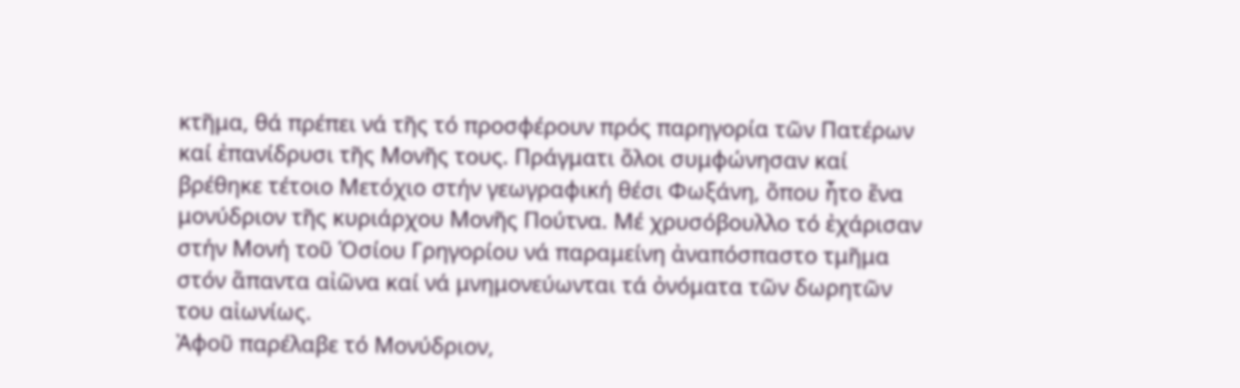κτῆμα, θά πρέπει νά τῆς τό προσφέρουν πρός παρηγορία τῶν Πατέρων καί ἐπανίδρυσι τῆς Μονῆς τους. Πράγματι ὅλοι συμφώνησαν καί βρέθηκε τέτοιο Μετόχιο στήν γεωγραφική θέσι Φωξάνη, ὅπου ἦτο ἕνα μονύδριον τῆς κυριάρχου Μονῆς Πούτνα. Μέ χρυσόβουλλο τό ἐχάρισαν στήν Μονή τοῦ Ὁσίου Γρηγορίου νά παραμείνη ἀναπόσπαστο τμῆμα στόν ἅπαντα αἰῶνα καί νά μνημονεύωνται τά ὀνόματα τῶν δωρητῶν του αἰωνίως.
Ἀφοῦ παρέλαβε τό Μονύδριον,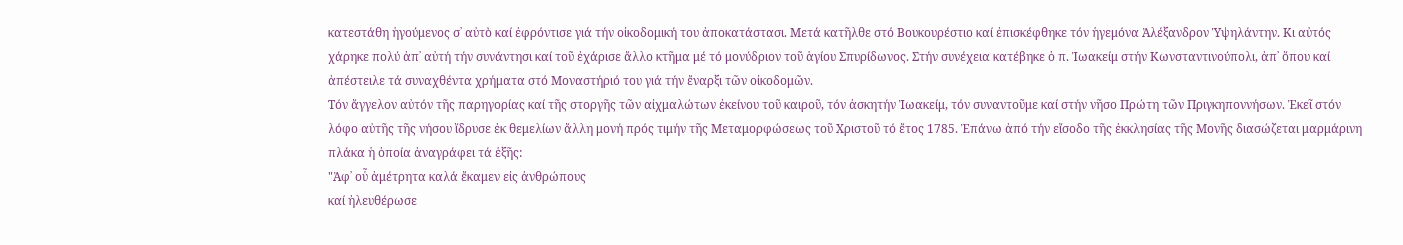κατεστάθη ἡγούμενος σ᾿ αὐτὸ καί ἐφρόντισε γιά τήν οἰκοδομική του ἀποκατάστασι. Μετά κατῆλθε στό Βουκουρέστιο καί ἐπισκέφθηκε τόν ἡγεμόνα Ἀλέξανδρον Ὑψηλάντην. Κι αὐτός χάρηκε πολύ ἀπ᾿ αὐτή τήν συνάντησι καί τοῦ ἐχάρισε ἄλλο κτῆμα μέ τό μονύδριον τοῦ ἁγίου Σπυρίδωνος. Στήν συνέχεια κατέβηκε ὁ π. Ἰωακείμ στήν Κωνσταντινούπολι, ἀπ᾿ ὅπου καί ἀπέστειλε τά συναχθέντα χρήματα στό Μοναστήριό του γιά τήν ἔναρξι τῶν οἰκοδομῶν.
Τόν ἄγγελον αὐτόν τῆς παρηγορίας καί τῆς στοργῆς τῶν αἰχμαλώτων ἐκείνου τοῦ καιροῦ, τόν ἀσκητήν Ἰωακείμ, τόν συναντοῦμε καί στήν νῆσο Πρώτη τῶν Πριγκηποννήσων. Ἐκεῖ στόν λόφο αὐτῆς τῆς νήσου ἵδρυσε ἐκ θεμελίων ἄλλη μονή πρός τιμήν τῆς Μεταμορφώσεως τοῦ Χριστοῦ τό ἔτος 1785. Ἐπάνω ἀπό τήν εἴσοδο τῆς ἐκκλησίας τῆς Μονῆς διασώζεται μαρμάρινη πλάκα ἡ ὁποία ἀναγράφει τά ἑξῆς:
"Ἀφ᾿ οὗ ἀμέτρητα καλά ἔκαμεν εἰς ἀνθρώπους
καί ἠλευθέρωσε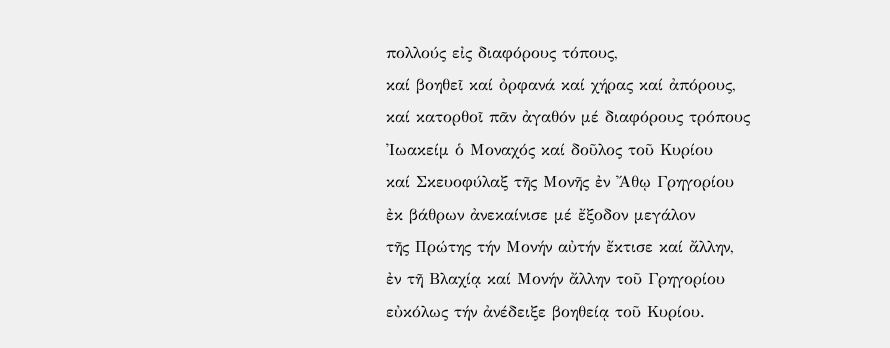πολλούς εἰς διαφόρους τόπους,
καί βοηθεῖ καί ὀρφανά καί χήρας καί ἀπόρους,
καί κατορθοῖ πᾶν ἀγαθόν μέ διαφόρους τρόπους
Ἰωακείμ ὁ Μοναχός καί δοῦλος τοῦ Κυρίου
καί Σκευοφύλαξ τῆς Μονῆς ἐν Ἄθῳ Γρηγορίου
ἐκ βάθρων ἀνεκαίνισε μέ ἔξοδον μεγάλον
τῆς Πρώτης τήν Μονήν αὐτήν ἔκτισε καί ἄλλην,
ἐν τῆ Βλαχίᾳ καί Μονήν ἄλλην τοῦ Γρηγορίου
εὐκόλως τήν ἀνέδειξε βοηθείᾳ τοῦ Κυρίου.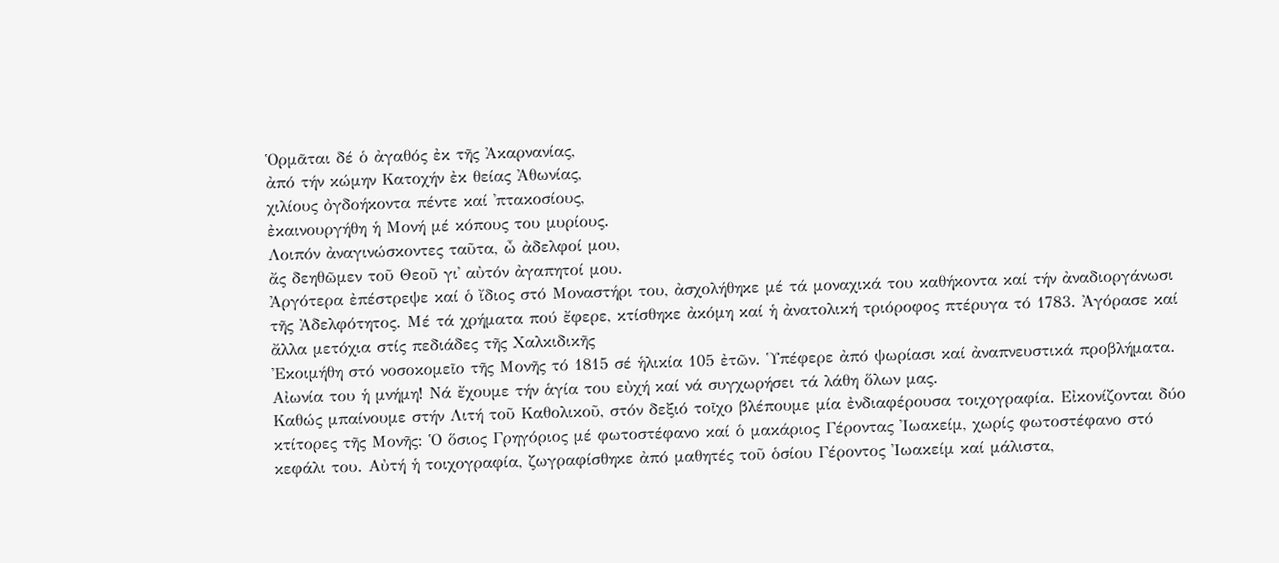Ὁρμᾶται δέ ὁ ἀγαθός ἐκ τῆς Ἀκαρνανίας,
ἀπό τήν κώμην Κατοχήν ἐκ θείας Ἀθωνίας,
χιλίους ὀγδοήκοντα πέντε καί ᾿πτακοσίους,
ἐκαινουργήθη ἡ Μονή μέ κόπους του μυρίους.
Λοιπόν ἀναγινώσκοντες ταῦτα, ὦ ἀδελφοί μου,
ἄς δεηθῶμεν τοῦ Θεοῦ γι᾿ αὐτόν ἀγαπητοί μου.
Ἀργότερα ἐπέστρεψε καί ὁ ἴδιος στό Μοναστήρι του, ἀσχολήθηκε μέ τά μοναχικά του καθήκοντα καί τήν ἀναδιοργάνωσι τῆς Ἀδελφότητος. Μέ τά χρήματα πού ἔφερε, κτίσθηκε ἀκόμη καί ἡ ἀνατολική τριόροφος πτέρυγα τό 1783. Ἀγόρασε καί ἄλλα μετόχια στίς πεδιάδες τῆς Χαλκιδικῆς
Ἐκοιμήθη στό νοσοκομεῖο τῆς Μονῆς τό 1815 σέ ἡλικία 105 ἐτῶν. Ὑπέφερε ἀπό ψωρίασι καί ἀναπνευστικά προβλήματα. Αἰωνία του ἡ μνήμη! Νά ἔχουμε τήν ἁγία του εὐχή καί νά συγχωρήσει τά λάθη ὅλων μας.
Καθώς μπαίνουμε στήν Λιτή τοῦ Καθολικοῦ, στόν δεξιό τοῖχο βλέπουμε μία ἐνδιαφέρουσα τοιχογραφία. Εἰκονίζονται δύο κτίτορες τῆς Μονῆς: Ὁ ὅσιος Γρηγόριος μέ φωτοστέφανο καί ὁ μακάριος Γέροντας Ἰωακείμ, χωρίς φωτοστέφανο στό κεφάλι του. Αὐτή ἡ τοιχογραφία, ζωγραφίσθηκε ἀπό μαθητές τοῦ ὁσίου Γέροντος Ἰωακείμ καί μάλιστα,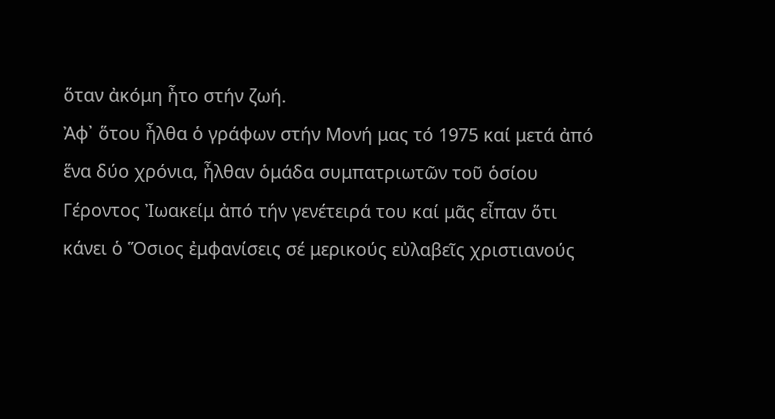ὅταν ἀκόμη ἦτο στήν ζωή.
Ἀφ᾿ ὅτου ἦλθα ὁ γράφων στήν Μονή μας τό 1975 καί μετά ἀπό ἕνα δύο χρόνια, ἦλθαν ὁμάδα συμπατριωτῶν τοῦ ὁσίου Γέροντος Ἰωακείμ ἀπό τήν γενέτειρά του καί μᾶς εἶπαν ὅτι κάνει ὁ Ὅσιος ἐμφανίσεις σέ μερικούς εὐλαβεῖς χριστιανούς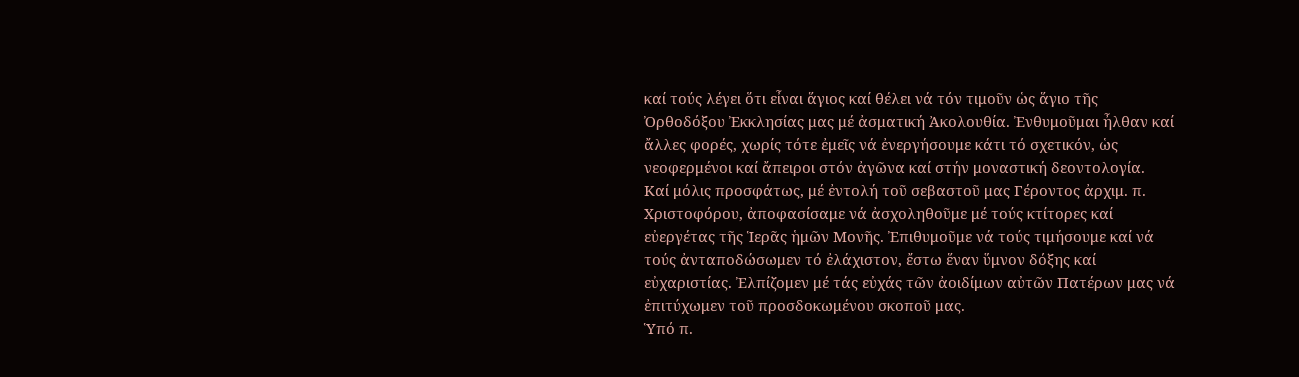καί τούς λέγει ὅτι εἶναι ἅγιος καί θέλει νά τόν τιμοῦν ὡς ἅγιο τῆς Ὀρθοδόξου Ἐκκλησίας μας μέ ἀσματική Ἀκολουθία. Ἐνθυμοῦμαι ἦλθαν καί ἄλλες φορές, χωρίς τότε ἐμεῖς νά ἐνεργήσουμε κάτι τό σχετικόν, ὡς νεοφερμένοι καί ἄπειροι στόν ἀγῶνα καί στήν μοναστική δεοντολογία.
Καί μόλις προσφάτως, μέ ἐντολή τοῦ σεβαστοῦ μας Γέροντος ἀρχιμ. π. Χριστοφόρου, ἀποφασίσαμε νά ἀσχοληθοῦμε μέ τούς κτίτορες καί εὐεργέτας τῆς Ἱερᾶς ἡμῶν Μονῆς. Ἐπιθυμοῦμε νά τούς τιμήσουμε καί νά τούς ἀνταποδώσωμεν τό ἐλάχιστον, ἔστω ἕναν ὕμνον δόξης καί εὐχαριστίας. Ἐλπίζομεν μέ τάς εὐχάς τῶν ἀοιδίμων αὐτῶν Πατέρων μας νά ἐπιτύχωμεν τοῦ προσδοκωμένου σκοποῦ μας.
Ὑπό π.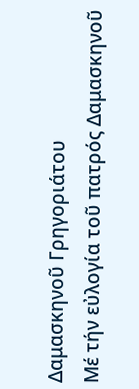Δαμασκηνοῦ Γρηγοριάτου
Μέ τήν εὐλογία τοῦ πατρός Δαμασκηνοῦ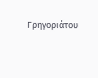Γρηγοριάτου